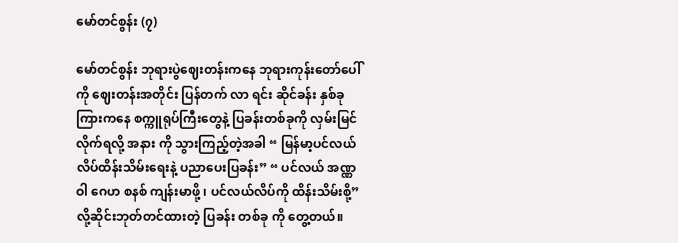မော်တင်စွန်း (၇)

မော်တင်စွန်း ဘုရားပွဲဈေးတန်းကနေ ဘုရားကုန်းတော်ပေါ်ကို ဈေးတန်းအတိုင်း ပြန်တက် လာ ရင်း ဆိုင်ခန်း နှစ်ခု ကြားကနေ စက္ကူရုပ်ကြီးတွေနဲ့ ပြခန်းတစ်ခုကို လှမ်းမြင်လိုက်ရလို့ အနား ကို သွားကြည့်တဲ့အခါ “ မြန်မာ့ပင်လယ်လိပ်ထိန်းသိမ်းရေးနဲ့ ပညာပေးပြခန်း” “ ပင်လယ် အဏ္ဏဝါ ဂေဟ စနစ် ကျန်းမာဖို့ ၊ ပင်လယ်လိပ်ကို ထိန်းသိမ်းစို့” လို့ဆိုင်းဘုတ်တင်ထားတဲ့ ပြခန်း တစ်ခု ကို တွေ့တယ်။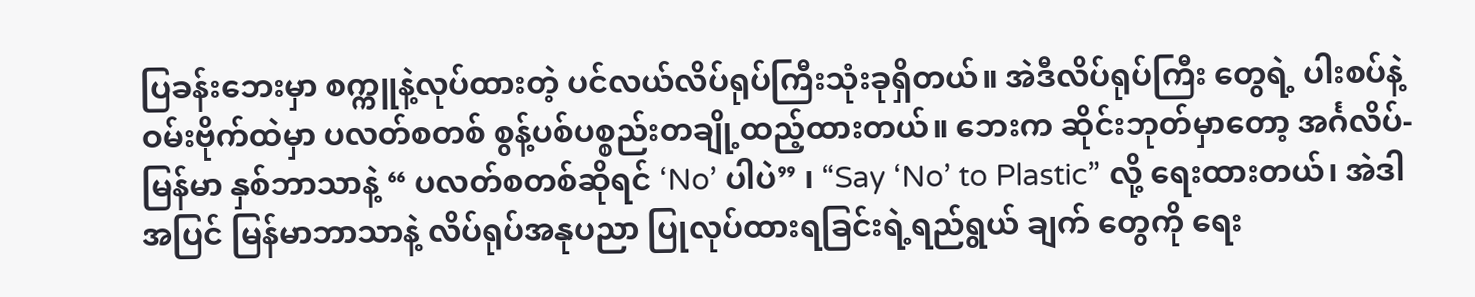ပြခန်းဘေးမှာ စက္ကူနဲ့လုပ်ထားတဲ့ ပင်လယ်လိပ်ရုပ်ကြီးသုံးခုရှိတယ်။ အဲဒီလိပ်ရုပ်ကြီး တွေရဲ့ ပါးစပ်နဲ့ ဝမ်းဗိုက်ထဲမှာ ပလတ်စတစ် စွန့်ပစ်ပစ္စည်းတချို့ထည့်ထားတယ်။ ဘေးက ဆိုင်းဘုတ်မှာတော့ အင်္ဂလိပ်- မြန်မာ နှစ်ဘာသာနဲ့ “ ပလတ်စတစ်ဆိုရင် ‘No’ ပါပဲ” ၊ “Say ‘No’ to Plastic” လို့ ရေးထားတယ်၊ အဲဒါအပြင် မြန်မာဘာသာနဲ့ လိပ်ရုပ်အနုပညာ ပြုလုပ်ထားရခြင်းရဲ့ရည်ရွယ် ချက် တွေကို ရေး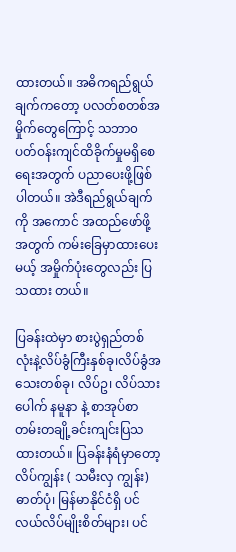ထားတယ်။ အဓိကရည်ရွယ်ချက်ကတော့ ပလတ်စတစ်အမှိုက်တွေကြောင့် သဘာ၀ ပတ်ဝန်းကျင်ထိခိုက်မှုမရှိစေရေးအတွက် ပညာပေးဖို့ဖြစ်ပါတယ်။ အဲဒီရည်ရွယ်ချက်ကို အကောင် အထည်ဖော်ဖို့အတွက် ကမ်းခြေမှာထားပေးမယ့် အမှိုက်ပုံးတွေလည်း ပြသထား တယ်။

ပြခန်းထဲမှာ စားပွဲရှည်တစ်လုံးနဲ့လိပ်ခွံကြီးနှစ်ခု၊လိပ်ခွံအသေးတစ်ခု၊ လိပ်ဥ၊ လိပ်သားပေါက် နမူနာ နဲ့ စာအုပ်စာတမ်းတချို့ခင်းကျင်းပြသထားတယ်။ ပြခန်းနံရံမှာတော့ လိပ်ကျွန်း ( သမီးလှ ကျွန်း) ဓာတ်ပုံ၊ မြန်မာနိုင်ငံရှိ ပင်လယ်လိပ်မျိုးစိတ်များ၊ ပင်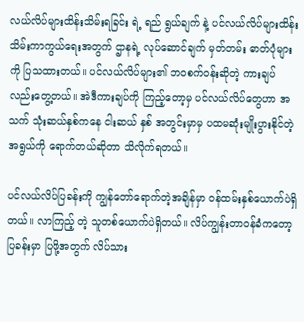လယ်လိပ်များထိန်းသိမ်းရခြင်း ရဲ့ ရည် ရွယ်ချက် နဲ့ ပင်လယ်လိပ်များထိန်းသိမ်းကာကွယ်ရေးအတွက် ဌာနရဲ့ လုပ်ဆောင်ချက် မှတ်တမ်း ဓာတ်ပုံများကို ပြသထားတယ်။ ပင်လယ်လိပ်များ၏ ဘဝစက်ဝန်းဆိုတဲ့ ကားချပ်လည်းတွေ့တယ်။ အဲဒီကားချပ်ကို ကြည့်တော့မှ ပင်လယ်လိပ်တွေဟာ အသက် သုံးဆယ်နှစ်ကနေ ငါးဆယ် နှစ် အတွင်းမှာမှ ပထမဆုံးမျိုးပွားနိုင်တဲ့ အရွယ်ကို ရောက်တယ်ဆိုတာ သိလိုက်ရတယ်။

ပင်လယ်လိပ်ပြခန်းကို ကျွန်တော်ရောက်တဲ့အချိန်မှာ ဝန်ထမ်းနှစ်ယောက်ပဲရှိတယ်။ လာကြည့် တဲ့ သူတစ်ယောက်ပဲရှိတယ်။ လိပ်ကျွန်းတာဝန်ခံကတော့ ပြခန်းမှာ ပြဖို့အတွက် လိပ်သား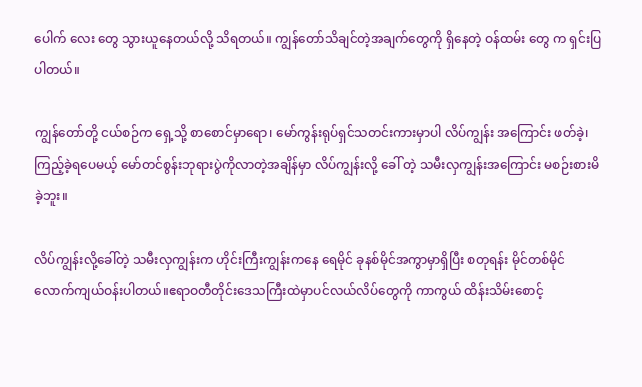ပေါက် လေး တွေ သွားယူနေတယ်လို့ သိရတယ်။ ကျွန်တော်သိချင်တဲ့အချက်တွေကို ရှိနေတဲ့ ဝန်ထမ်း တွေ က ရှင်းပြပါတယ်။

ကျွန်တော်တို့ ငယ်စဉ်က ရှေ့သို့ စာစောင်မှာရော၊ မော်ကွန်းရုပ်ရှင်သတင်းကားမှာပါ လိပ်ကျွန်း အကြောင်း ဖတ်ခဲ့၊ကြည့်ခဲ့ရပေမယ့် မော်တင်စွန်းဘုရားပွဲကိုလာတဲ့အချိန်မှာ လိပ်ကျွန်းလို့ ခေါ် တဲ့ သမီးလှကျွန်းအကြောင်း မစဉ်းစားမိခဲ့ဘူး။

လိပ်ကျွန်းလို့ခေါ်တဲ့ သမီးလှကျွန်းက ဟိုင်းကြီးကျွန်းကနေ ရေမိုင် ခုနစ်မိုင်အကွာမှာရှိပြီး စတုရန်း မိုင်တစ်မိုင်လောက်ကျယ်ဝန်းပါတယ်။ဧရာဝတီတိုင်းဒေသကြီးထဲမှာပင်လယ်လိပ်တွေကို ကာကွယ် ထိန်းသိမ်းစောင့်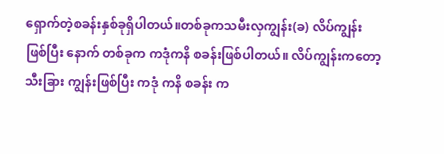ရှောက်တဲ့စခန်းနှစ်ခုရှိပါတယ်။တစ်ခုကသမီးလှကျွန်း(ခ) လိပ်ကျွန်း ဖြစ်ပြီး နောက် တစ်ခုက ကဒုံကနိ စခန်းဖြစ်ပါတယ်။ လိပ်ကျွန်းကတော့ သီးခြား ကျွန်းဖြစ်ပြီး ကဒုံ ကနိ စခန်း က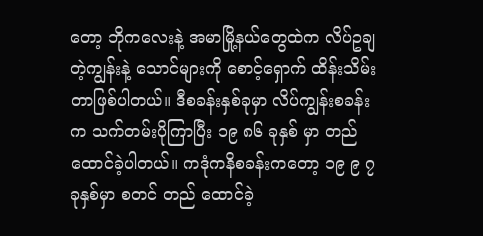တော့ ဘိုကလေးနဲ့ အမာမြို့နယ်တွေထဲက လိပ်ဥချတဲ့ကျွန်းနဲ့ သောင်များကို စောင့်ရှောက် ထိန်းသိမ်းတာဖြစ်ပါတယ်။ ဒီစခန်းနှစ်ခုမှာ လိပ်ကျွန်းစခန်းက သက်တမ်းပိုကြာပြီး ၁၉ ၈၆ ခုနှစ် မှာ တည်ထောင်ခဲ့ပါတယ်။ ကဒုံကနိစခန်းကတော့ ၁၉ ၉ ၇ ခုနှစ်မှာ စတင် တည် ထောင်ခဲ့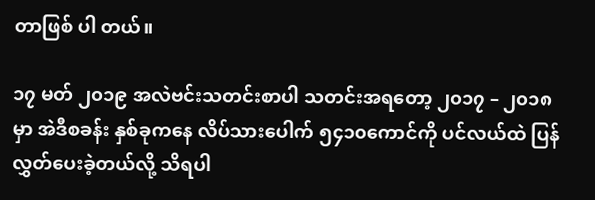တာဖြစ် ပါ တယ်။

၁၇ မတ် ၂၀၁၉ အလဲဗင်းသတင်းစာပါ သတင်းအရတော့ ၂၀၁၇ – ၂၀၁၈ မှာ အဲဒီစခန်း နှစ်ခုကနေ လိပ်သားပေါက် ၅၄၁၀ကောင်ကို ပင်လယ်ထဲ ပြန်လွှတ်ပေးခဲ့တယ်လို့ သိရပါ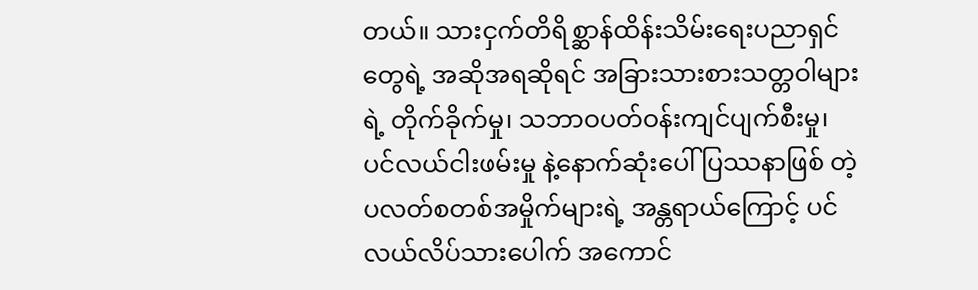တယ်။ သားငှက်တိရိစ္ဆာန်ထိန်းသိမ်းရေးပညာရှင်တွေရဲ့ အဆိုအရဆိုရင် အခြားသားစားသတ္တဝါများရဲ့ တိုက်ခိုက်မှု၊ သဘာဝပတ်ဝန်းကျင်ပျက်စီးမှု၊ ပင်လယ်ငါးဖမ်းမှု နဲ့နောက်ဆုံးပေါ် ပြဿနာဖြစ် တဲ့ ပလတ်စတစ်အမှိုက်များရဲ့ အန္တရာယ်ကြောင့် ပင်လယ်လိပ်သားပေါက် အကောင်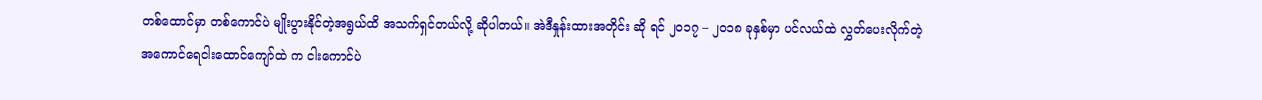တစ်ထောင်မှာ တစ်ကောင်ပဲ မျိုးပွားနိုင်တဲ့အရွယ်ထိ အသက်ရှင်တယ်လို့ ဆိုပါတယ်။ အဲဒီနှုန်းထားအတိုင်း ဆို ရင် ၂၀၁၇ – ၂၀၁၈ ခုနှစ်မှာ ပင်လယ်ထဲ လွှတ်ပေးလိုက်တဲ့ အကောင်ရေငါးထောင်ကျော်ထဲ က ငါးကောင်ပဲ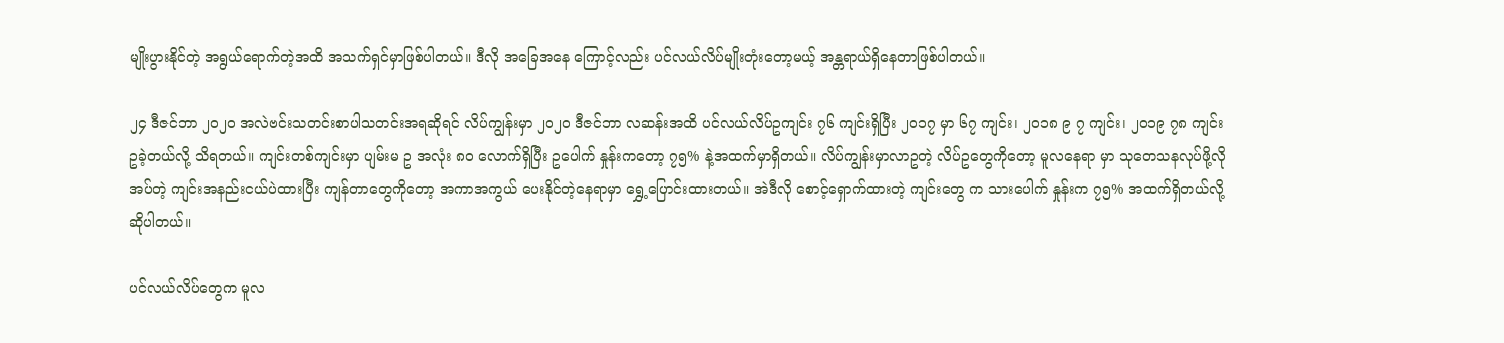မျိုးပွားနိုင်တဲ့ အရွယ်ရောက်တဲ့အထိ အသက်ရှင်မှာဖြစ်ပါတယ်။ ဒီလို အခြေအနေ ကြောင့်လည်း ပင်လယ်လိပ်မျိုးတုံးတော့မယ့် အန္တရာယ်ရှိနေတာဖြစ်ပါတယ်။

၂၄ ဒီဇင်ဘာ ၂၀၂၀ အလဲဗင်းသတင်းစာပါသတင်းအရဆိုရင် လိပ်ကျွန်းမှာ ၂၀၂၀ ဒီဇင်ဘာ လဆန်းအထိ ပင်လယ်လိပ်ဥကျင်း ၇၆ ကျင်းရှိပြီး ၂၀၁၇ မှာ ၆၇ ကျင်း၊ ၂၀၁၈ ၉ ၇ ကျင်း၊ ၂၀၁၉ ၇၈ ကျင်း ဥခဲ့တယ်လို့ သိရတယ်။ ကျင်းတစ်ကျင်းမှာ ပျမ်းမ ဥ အလုံး ၈၀ လောက်ရှိပြီး ဥပေါက် နှုန်းကတော့ ၇၅% နဲ့အထက်မှာရှိတယ်။ လိပ်ကျွန်းမှာလာဥတဲ့ လိပ်ဥတွေကိုတော့ မူလနေရာ မှာ သုတေသနလုပ်ဖို့လိုအပ်တဲ့ ကျင်းအနည်းငယ်ပဲထားပြီး ကျန်တာတွေကိုတော့ အကာအကွယ် ပေးနိုင်တဲ့နေရာမှာ ရွှေ့ပြောင်းထားတယ်။ အဲဒီလို စောင့်ရှောက်ထားတဲ့ ကျင်းတွေ က သားပေါက် နှုန်းက ၇၅% အထက်ရှိတယ်လို့ဆိုပါတယ်။

ပင်လယ်လိပ်တွေက မူလ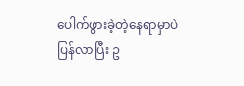ပေါက်ဖွားခဲ့တဲ့နေရာမှာပဲ ပြန်လာပြီး ဥ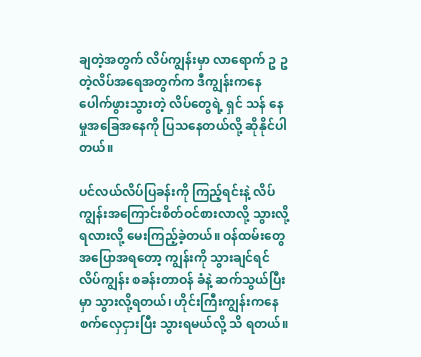ချတဲ့အတွက် လိပ်ကျွန်းမှာ လာရောက် ဥ ဥတဲ့လိပ်အရေအတွက်က ဒီကျွန်းကနေ ပေါက်ဖွားသွားတဲ့ လိပ်တွေရဲ့ ရှင် သန် နေမှုအခြေအနေကို ပြသနေတယ်လို့ ဆိုနိုင်ပါတယ်။

ပင်လယ်လိပ်ပြခန်းကို ကြည့်ရင်းနဲ့ လိပ်ကျွန်းအကြောင်းစိတ်ဝင်စားလာလို့ သွားလို့ရလားလို့ မေးကြည့်ခဲ့တယ်။ ဝန်ထမ်းတွေ အပြောအရတော့ ကျွန်းကို သွားချင်ရင် လိပ်ကျွန်း စခန်းတာဝန် ခံနဲ့ ဆက်သွယ်ပြီးမှာ သွားလို့ရတယ်၊ ဟိုင်းကြီးကျွန်းကနေ စက်လှေငှားပြီး သွားရမယ်လို့ သိ ရတယ်။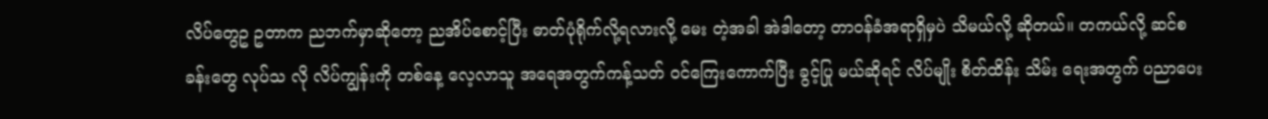လိပ်တွေဥ ဥတာက ညဘက်မှာဆိုတော့ ညအိပ်စောင့်ပြီး ဓာတ်ပုံရိုက်လို့ရလားလို့ မေး တဲ့အခါ အဲဒါတော့ တာဝန်ခံအရာရှိမှပဲ သိမယ်လို့ ဆိုတယ်။ တကယ်လို့ ဆင်စခန်းတွေ လုပ်သ လို လိပ်ကျွန်းကို တစ်နေ့ လေ့လာသူ အရေအတွက်ကန့်သတ် ဝင်ကြေးကောက်ပြီး ခွင့်ပြု မယ်ဆိုရင် လိပ်မျိုး စိတ်ထိန်း သိမ်း ရေးအတွက် ပညာပေး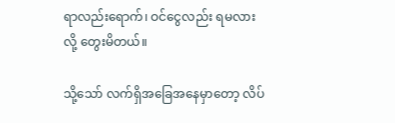ရာလည်းရောက်၊ ဝင်ငွေလည်း ရမလား လို့ တွေးမိတယ်။

သို့သော် လက်ရှိအခြေအနေမှာတော့ လိပ်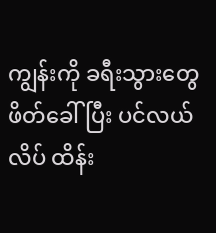ကျွန်းကို ခရီးသွားတွေ ဖိတ်ခေါ်ပြီး ပင်လယ်လိပ် ထိန်း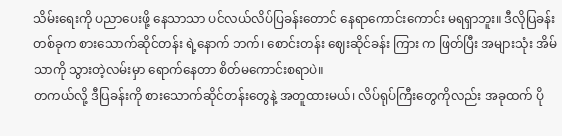သိမ်းရေးကို ပညာပေးဖို့ နေသာသာ ပင်လယ်လိပ်ပြခန်းတောင် နေရာကောင်းကောင်း မရရှာဘူး။ ဒီလိုပြခန်းတစ်ခုက စားသောက်ဆိုင်တန်း ရဲ့နောက် ဘက်၊ စောင်းတန်း ဈေးဆိုင်ခန်း ကြား က ဖြတ်ပြီး အများသုံး အိမ် သာကို သွားတဲ့လမ်းမှာ ရောက်နေတာ စိတ်မကောင်းစရာပဲ။
တကယ်လို့ ဒီပြခန်းကို စားသောက်ဆိုင်တန်းတွေနဲ့ အတူထားမယ်၊ လိပ်ရုပ်ကြီးတွေကိုလည်း အခုထက် ပို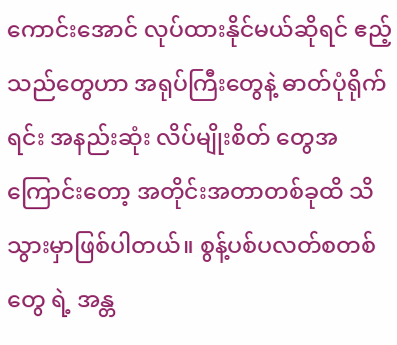ကောင်းအောင် လုပ်ထားနိုင်မယ်ဆိုရင် ဧည့်သည်တွေဟာ အရုပ်ကြီးတွေနဲ့ ဓာတ်ပုံရိုက်ရင်း အနည်းဆုံး လိပ်မျိုးစိတ် တွေအကြောင်းတော့ အတိုင်းအတာတစ်ခုထိ သိသွားမှာဖြစ်ပါတယ်။ စွန့်ပစ်ပလတ်စတစ်တွေ ရဲ့ အန္တ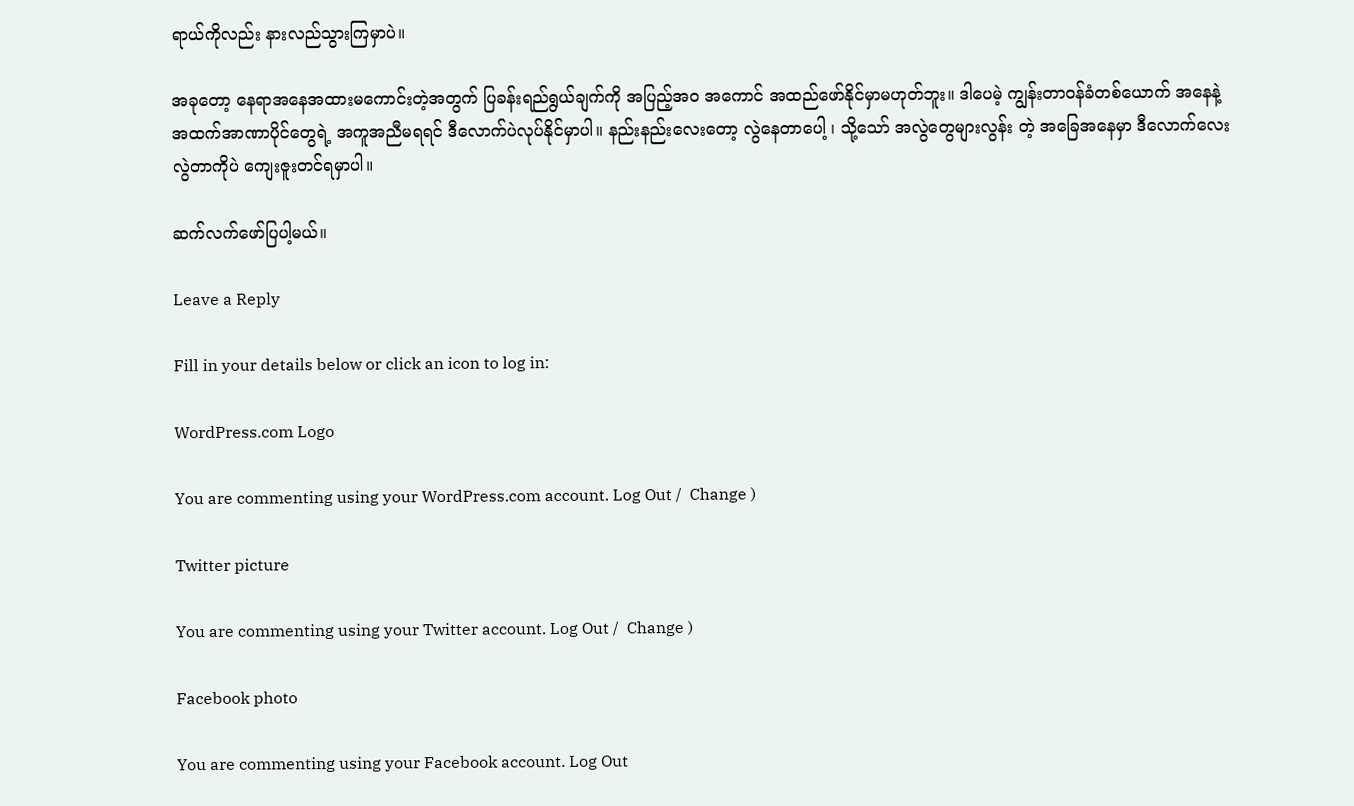ရာယ်ကိုလည်း နားလည်သွားကြမှာပဲ။

အခုတော့ နေရာအနေအထားမကောင်းတဲ့အတွက် ပြခန်းရည်ရွယ်ချက်ကို အပြည့်အ၀ အကောင် အထည်ဖော်နိုင်မှာမဟုတ်ဘူး။ ဒါပေမဲ့ ကျွန်းတာဝန်ခံတစ်ယောက် အနေနဲ့ အထက်အာဏာပိုင်တွေရဲ့ အကူအညီမရရင် ဒီလောက်ပဲလုပ်နိုင်မှာပါ။ နည်းနည်းလေးတော့ လွဲနေတာပေါ့ ၊ သို့သော် အလွဲတွေများလွန်း တဲ့ အခြေအနေမှာ ဒီလောက်လေးလွဲတာကိုပဲ ကျေးဇူးတင်ရမှာပါ။

ဆက်လက်ဖော်ပြပါ့မယ်။

Leave a Reply

Fill in your details below or click an icon to log in:

WordPress.com Logo

You are commenting using your WordPress.com account. Log Out /  Change )

Twitter picture

You are commenting using your Twitter account. Log Out /  Change )

Facebook photo

You are commenting using your Facebook account. Log Out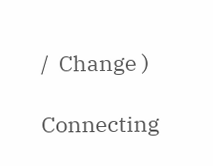/  Change )

Connecting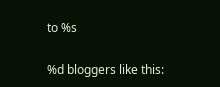to %s

%d bloggers like this: